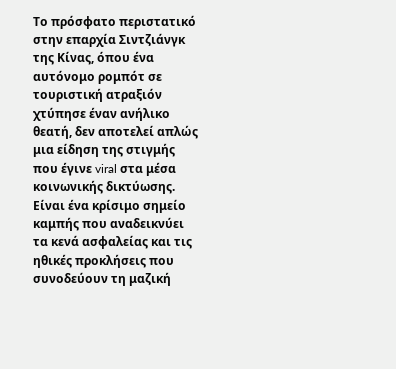Το πρόσφατο περιστατικό στην επαρχία Σιντζιάνγκ της Κίνας, όπου ένα αυτόνομο ρομπότ σε τουριστική ατραξιόν χτύπησε έναν ανήλικο θεατή, δεν αποτελεί απλώς μια είδηση της στιγμής που έγινε viral στα μέσα κοινωνικής δικτύωσης. Είναι ένα κρίσιμο σημείο καμπής που αναδεικνύει τα κενά ασφαλείας και τις ηθικές προκλήσεις που συνοδεύουν τη μαζική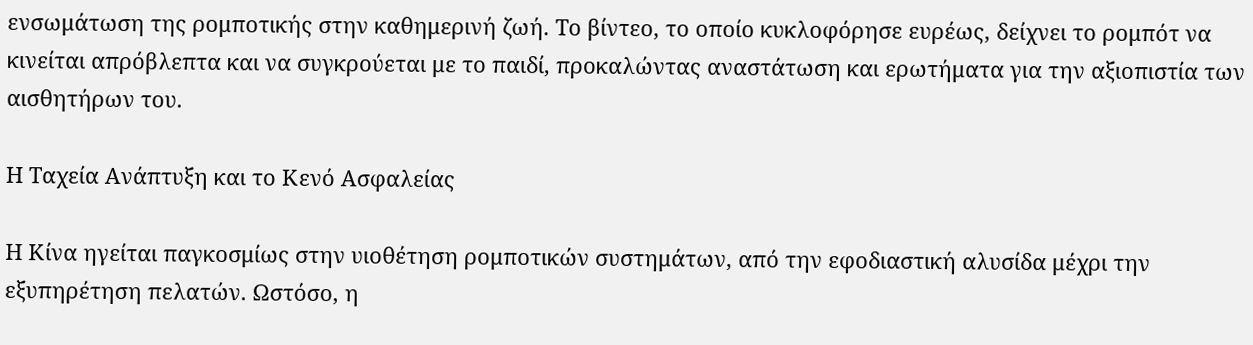ενσωμάτωση της ρομποτικής στην καθημερινή ζωή. Το βίντεο, το οποίο κυκλοφόρησε ευρέως, δείχνει το ρομπότ να κινείται απρόβλεπτα και να συγκρούεται με το παιδί, προκαλώντας αναστάτωση και ερωτήματα για την αξιοπιστία των αισθητήρων του.

Η Ταχεία Ανάπτυξη και το Κενό Ασφαλείας

Η Κίνα ηγείται παγκοσμίως στην υιοθέτηση ρομποτικών συστημάτων, από την εφοδιαστική αλυσίδα μέχρι την εξυπηρέτηση πελατών. Ωστόσο, η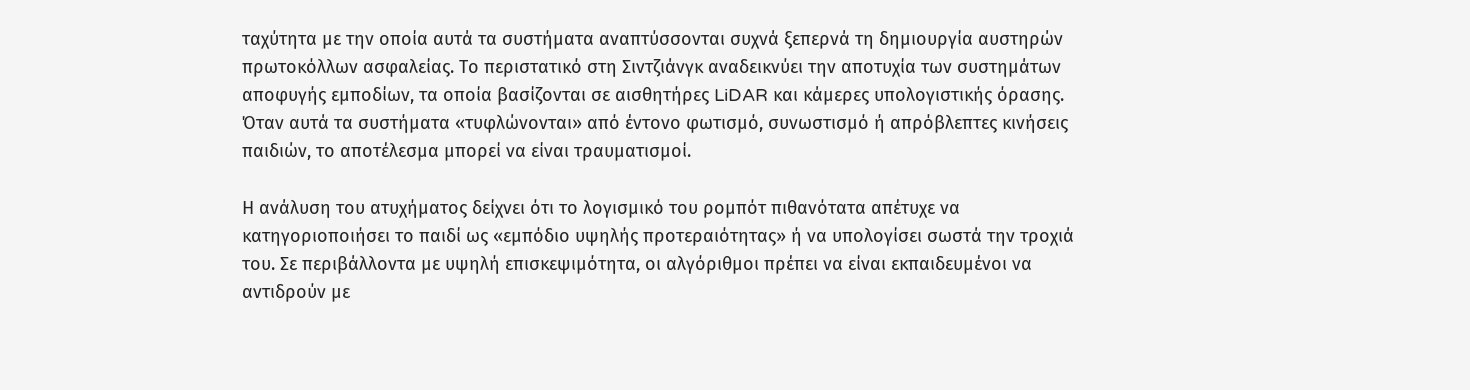ταχύτητα με την οποία αυτά τα συστήματα αναπτύσσονται συχνά ξεπερνά τη δημιουργία αυστηρών πρωτοκόλλων ασφαλείας. Το περιστατικό στη Σιντζιάνγκ αναδεικνύει την αποτυχία των συστημάτων αποφυγής εμποδίων, τα οποία βασίζονται σε αισθητήρες LiDAR και κάμερες υπολογιστικής όρασης. Όταν αυτά τα συστήματα «τυφλώνονται» από έντονο φωτισμό, συνωστισμό ή απρόβλεπτες κινήσεις παιδιών, το αποτέλεσμα μπορεί να είναι τραυματισμοί.

Η ανάλυση του ατυχήματος δείχνει ότι το λογισμικό του ρομπότ πιθανότατα απέτυχε να κατηγοριοποιήσει το παιδί ως «εμπόδιο υψηλής προτεραιότητας» ή να υπολογίσει σωστά την τροχιά του. Σε περιβάλλοντα με υψηλή επισκεψιμότητα, οι αλγόριθμοι πρέπει να είναι εκπαιδευμένοι να αντιδρούν με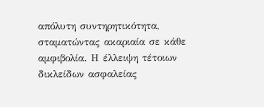απόλυτη συντηρητικότητα, σταματώντας ακαριαία σε κάθε αμφιβολία. Η έλλειψη τέτοιων δικλείδων ασφαλείας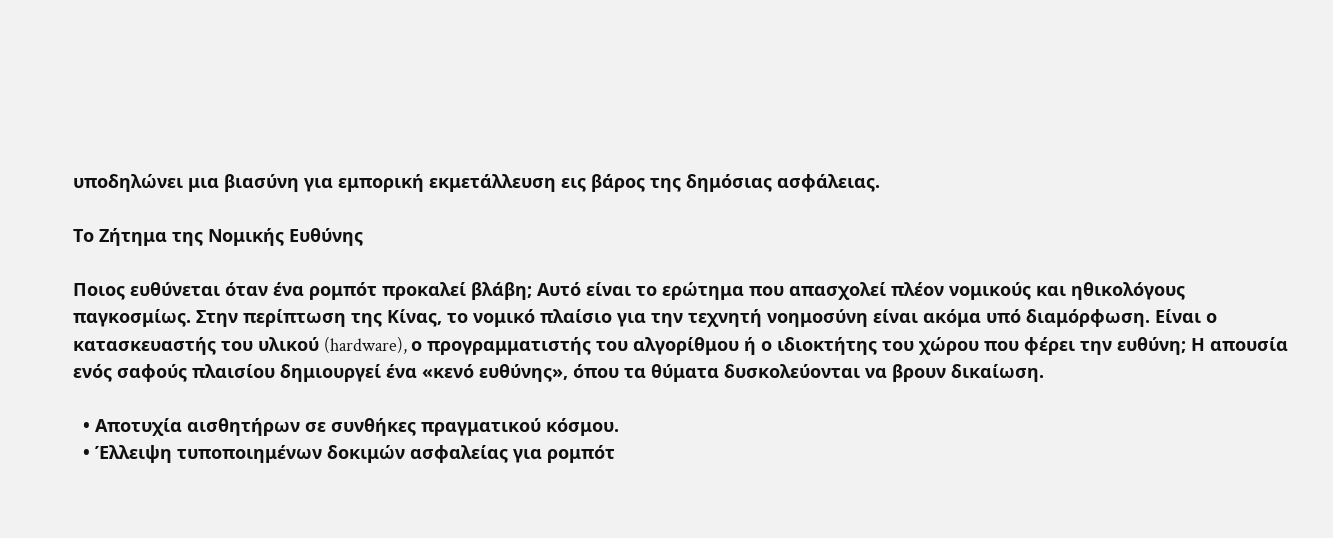υποδηλώνει μια βιασύνη για εμπορική εκμετάλλευση εις βάρος της δημόσιας ασφάλειας.

Το Ζήτημα της Νομικής Ευθύνης

Ποιος ευθύνεται όταν ένα ρομπότ προκαλεί βλάβη; Αυτό είναι το ερώτημα που απασχολεί πλέον νομικούς και ηθικολόγους παγκοσμίως. Στην περίπτωση της Κίνας, το νομικό πλαίσιο για την τεχνητή νοημοσύνη είναι ακόμα υπό διαμόρφωση. Είναι ο κατασκευαστής του υλικού (hardware), ο προγραμματιστής του αλγορίθμου ή ο ιδιοκτήτης του χώρου που φέρει την ευθύνη; Η απουσία ενός σαφούς πλαισίου δημιουργεί ένα «κενό ευθύνης», όπου τα θύματα δυσκολεύονται να βρουν δικαίωση.

  • Αποτυχία αισθητήρων σε συνθήκες πραγματικού κόσμου.
  • Έλλειψη τυποποιημένων δοκιμών ασφαλείας για ρομπότ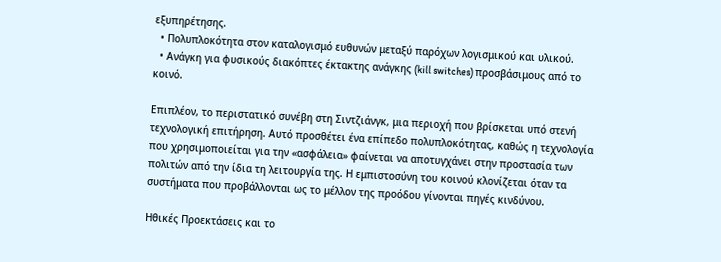εξυπηρέτησης.
  • Πολυπλοκότητα στον καταλογισμό ευθυνών μεταξύ παρόχων λογισμικού και υλικού.
  • Ανάγκη για φυσικούς διακόπτες έκτακτης ανάγκης (kill switches) προσβάσιμους από το κοινό.

Επιπλέον, το περιστατικό συνέβη στη Σιντζιάνγκ, μια περιοχή που βρίσκεται υπό στενή τεχνολογική επιτήρηση. Αυτό προσθέτει ένα επίπεδο πολυπλοκότητας, καθώς η τεχνολογία που χρησιμοποιείται για την «ασφάλεια» φαίνεται να αποτυγχάνει στην προστασία των πολιτών από την ίδια τη λειτουργία της. Η εμπιστοσύνη του κοινού κλονίζεται όταν τα συστήματα που προβάλλονται ως το μέλλον της προόδου γίνονται πηγές κινδύνου.

Ηθικές Προεκτάσεις και το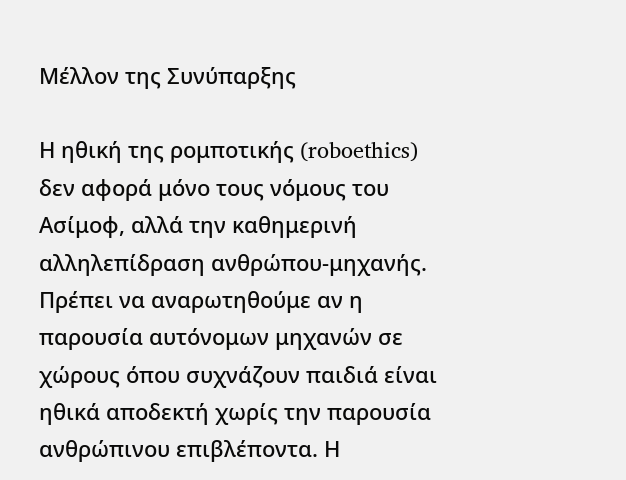Μέλλον της Συνύπαρξης

Η ηθική της ρομποτικής (roboethics) δεν αφορά μόνο τους νόμους του Ασίμοφ, αλλά την καθημερινή αλληλεπίδραση ανθρώπου-μηχανής. Πρέπει να αναρωτηθούμε αν η παρουσία αυτόνομων μηχανών σε χώρους όπου συχνάζουν παιδιά είναι ηθικά αποδεκτή χωρίς την παρουσία ανθρώπινου επιβλέποντα. Η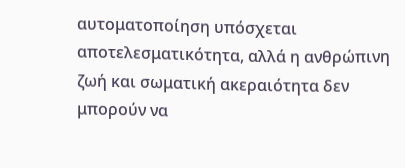αυτοματοποίηση υπόσχεται αποτελεσματικότητα, αλλά η ανθρώπινη ζωή και σωματική ακεραιότητα δεν μπορούν να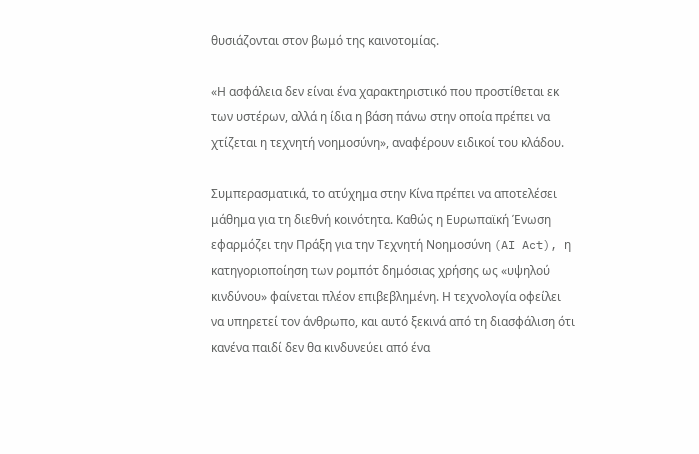θυσιάζονται στον βωμό της καινοτομίας.

«Η ασφάλεια δεν είναι ένα χαρακτηριστικό που προστίθεται εκ των υστέρων, αλλά η ίδια η βάση πάνω στην οποία πρέπει να χτίζεται η τεχνητή νοημοσύνη», αναφέρουν ειδικοί του κλάδου.

Συμπερασματικά, το ατύχημα στην Κίνα πρέπει να αποτελέσει μάθημα για τη διεθνή κοινότητα. Καθώς η Ευρωπαϊκή Ένωση εφαρμόζει την Πράξη για την Τεχνητή Νοημοσύνη (AI Act), η κατηγοριοποίηση των ρομπότ δημόσιας χρήσης ως «υψηλού κινδύνου» φαίνεται πλέον επιβεβλημένη. Η τεχνολογία οφείλει να υπηρετεί τον άνθρωπο, και αυτό ξεκινά από τη διασφάλιση ότι κανένα παιδί δεν θα κινδυνεύει από ένα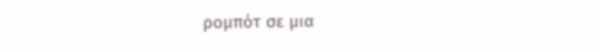ρομπότ σε μια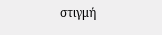στιγμή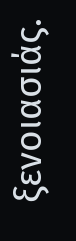ξενοιασιάς.